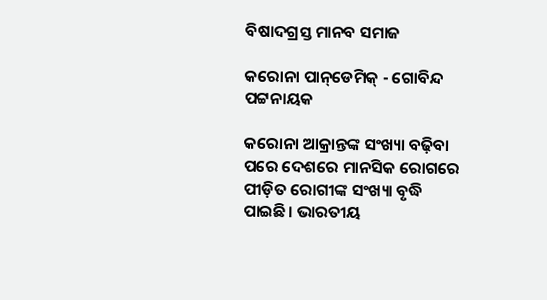ବିଷାଦଗ୍ରସ୍ତ ମାନବ ସମାଜ

କରୋନା ପାନ୍‌ଡେମିକ୍‌ - ଗୋବିନ୍ଦ ପଟ୍ଟନାୟକ

କରୋନା ଆକ୍ରାନ୍ତଙ୍କ ସଂଖ୍ୟା ବଢ଼ିବା ପରେ ଦେଶରେ ମାନସିକ ରୋଗରେ ପୀଡ଼ିତ ରୋଗୀଙ୍କ ସଂଖ୍ୟା ବୃଦ୍ଧି ପାଇଛି। ଭାରତୀୟ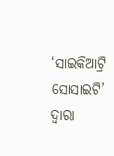‘ସାଇକିଆଟ୍ରି ସୋସାଇଟି’ ଦ୍ବାରା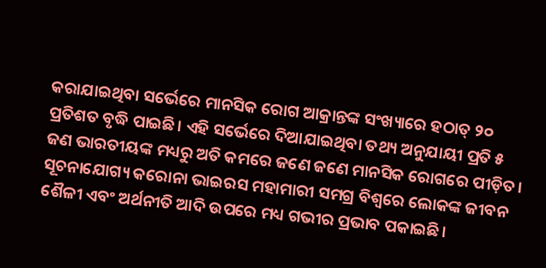କରାଯାଇଥିବା ସର୍ଭେରେ ମାନସିକ ରୋଗ ଆକ୍ରାନ୍ତଙ୍କ ସଂଖ୍ୟାରେ ହଠାତ୍ ୨୦ ପ୍ରତିଶତ ବୃଦ୍ଧି ପାଇଛି। ଏହି ସର୍ଭେରେ ଦିଆଯାଇଥିବା ତଥ୍ୟ ଅନୁଯାୟୀ ପ୍ରତି ୫ ଜଣ ଭାରତୀୟଙ୍କ ମଧ୍ୟରୁ ଅତି କମରେ ଜଣେ ଜଣେ ମାନସିକ ରୋଗରେ ପୀଡ଼ିତ। ସୂଚନାଯୋଗ୍ୟ କରୋନା ଭାଇରସ ମହାମାରୀ ସମଗ୍ର ବିଶ୍ବରେ ଲୋକଙ୍କ ଜୀବନ ଶୈଳୀ ଏବଂ ଅର୍ଥନୀତି ଆଦି ଉପରେ ମଧ୍ୟ ଗଭୀର ପ୍ରଭାବ ପକାଇଛି।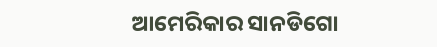ଆମେରିକା‌ର ସାନଡିଗୋ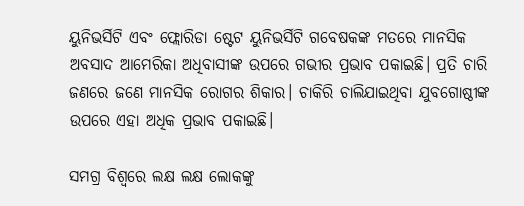ୟୁନିଭର୍ସିଟି ଏବଂ ଫ୍ଲୋରିଡା ଷ୍ଟେଟ ୟୁନିଭର୍ସିଟି ଗବେଷକଙ୍କ ମତରେ ମାନସିକ ଅବସାଦ ଆମେରିକା ଅଧିବାସୀଙ୍କ ଉପରେ ଗଭୀର ପ୍ରଭାବ ପକାଇଛି। ପ୍ରତି ଚାରି ଜଣରେ ଜଣେ ମାନସିକ ରୋଗର ଶିକାର। ଚାକିରି ଚାଲିଯାଇଥିବା ଯୁବଗୋଷ୍ଠୀଙ୍କ ଉପରେ ଏହା ଅଧିକ ପ୍ରଭାବ ପକାଇଛି।

ସମଗ୍ର ବିଶ୍ବରେ ଲକ୍ଷ ଲକ୍ଷ ଲୋକଙ୍କୁ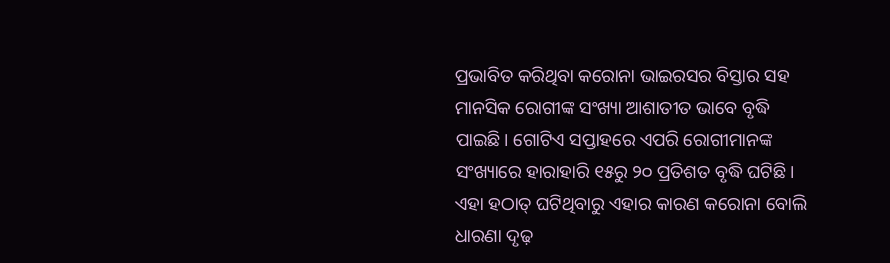ପ୍ରଭାବିତ କରିଥିବା‌ କରୋନା ଭାଇରସର ବିସ୍ତାର ସହ ମାନସିକ ରୋଗୀଙ୍କ ସଂଖ୍ୟା ଆଶାତୀତ ଭାବେ ବୃଦ୍ଧି ପାଇଛି। ଗୋଟିଏ ସପ୍ତାହରେ ଏପରି ରୋଗୀମାନଙ୍କ ସଂଖ୍ୟାରେ ହାରାହାରି ୧୫ରୁ ୨୦ ପ୍ରତିଶତ ବୃଦ୍ଧି ଘଟିଛି। ଏହା ହଠାତ୍‌ ଘଟିଥିବାରୁ ଏହାର କାରଣ କରୋନା ବୋଲି ଧାରଣା ଦୃଢ଼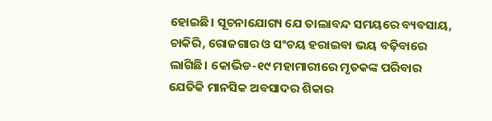ହୋଇଛି। ସୂଚନାଯୋଗ୍ୟ ଯେ ତାଲାବନ୍ଦ ସମୟରେ ବ୍ୟବସାୟ, ଚାକିରି, ରୋଜଗାର ଓ ସଂଚୟ ହରାଇବା ଭୟ ବଢ଼ିବାରେ ଲାଗିଛି। କୋଭିଡ-୧୯ ମହାମାରୀରେ ମୃତକଙ୍କ ପରିବାର ଯେତିକି ମାନସିକ ଅବସାଦର ଶିକାର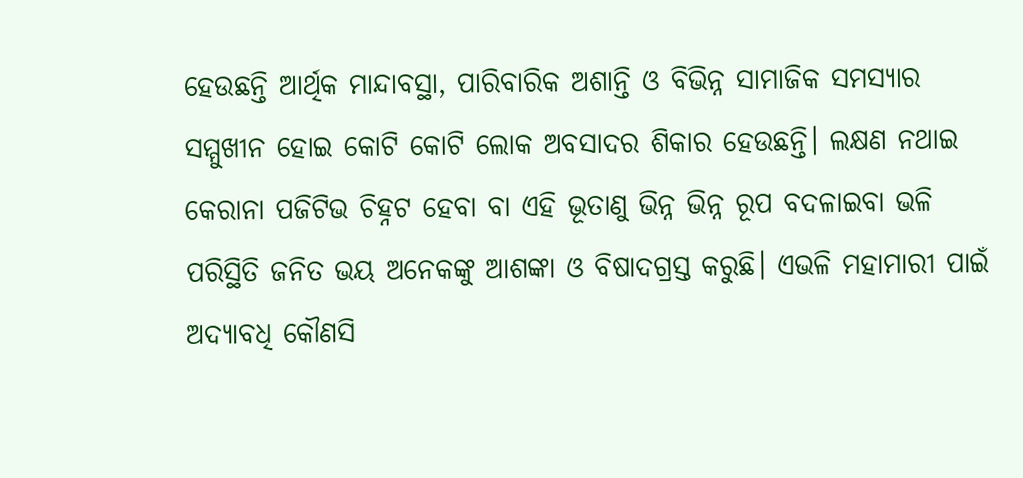ହେଉଛନ୍ତି ଆର୍ଥିକ ମାନ୍ଦାବସ୍ଥା, ପାରିବାରିକ ଅଶାନ୍ତି ଓ ବିଭିନ୍ନ ସାମାଜିକ ସମସ୍ୟାର ସମ୍ମୁଖୀନ ହୋଇ କୋଟି କୋଟି ଲୋକ ଅବସାଦର ଶିକାର ହେଉଛନ୍ତି। ଲକ୍ଷଣ ନଥାଇ କ‌େରାନା ପଜିଟିଭ ଚିହ୍ନଟ ହେବା ବା ଏହି ଭୂତାଣୁ ଭିନ୍ନ ଭିନ୍ନ ରୂପ ବଦଳାଇବା ଭଳି ପରିସ୍ଥିତି ଜନିତ ଭୟ ଅନେକଙ୍କୁ ଆଶଙ୍କା ଓ ବିଷାଦଗ୍ରସ୍ତ କରୁଛି। ଏଭଳି ମହାମାରୀ ପାଇଁ ଅଦ୍ୟାବଧି କୌଣସି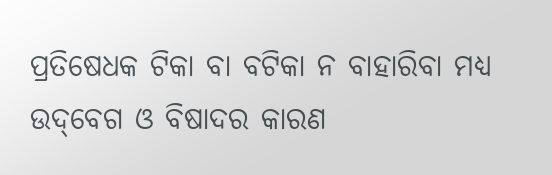ପ୍ରତିଷେଧକ ଟିକା ବା ବଟିକା ନ ବାହାରିବା ମଧ୍ୟ ଉଦ୍‌ବେଗ ଓ ବିଷାଦର କାରଣ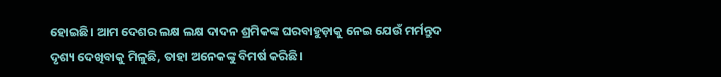ହୋଇଛି। ଆମ ଦେଶର ଲକ୍ଷ ଲକ୍ଷ ଦାଦନ ଶ୍ରମିକଙ୍କ ଘରବାହୁଡ଼ାକୁ ନେଇ ଯେଉଁ ମର୍ମନ୍ତୁଦ ଦୃଶ୍ୟ ଦେଖିବାକୁ ମିଳୁଛି, ତାହା ଅନେକଙ୍କୁ ବିମର୍ଷ କରିଛି।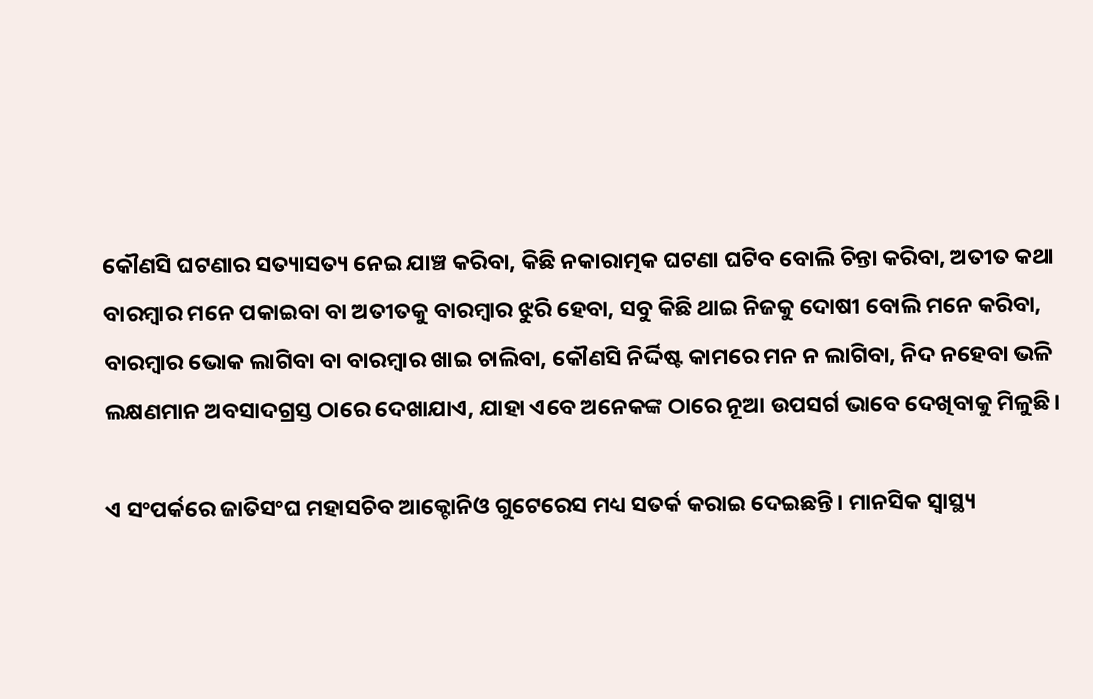କୌଣସି ଘଟଣାର ସତ୍ୟାସତ୍ୟ ନେଇ ଯାଞ୍ଚ କରିବା, କିଛି ନକାରାତ୍ମକ ଘଟଣା ଘଟିବ ବୋଲି ଚିନ୍ତା କରିବା, ଅତୀତ କଥା ବାରମ୍ବାର ମନେ ପକାଇବା ବା ଅତୀତକୁ ବାରମ୍ବାର ଝୁରି ହେବା, ସବୁ କିଛି ଥାଇ ନିଜକୁ ଦୋଷୀ ବୋଲି ମନେ କରିବା, ବାରମ୍ବାର ଭୋକ ଲାଗିବା ବା ବାରମ୍ବାର ଖାଇ ଚାଲିବା, କୌଣସି ନିର୍ଦ୍ଦିଷ୍ଟ କାମରେ ମନ ନ ଲାଗିବା, ନିଦ ନହେବା ଭଳି ଲକ୍ଷଣମାନ ଅବସାଦଗ୍ରସ୍ତ ଠାରେ ଦେଖାଯାଏ, ଯାହା ଏବେ ଅନେକଙ୍କ ଠାରେ ନୂଆ ଉପସର୍ଗ ଭାବେ ଦେଖିବାକୁ ମିଳୁଛି।

ଏ ସଂପର୍କରେ ଜାତିସଂଘ ମହାସଚିବ ଆକ୍ଟୋନିଓ ଗୁଟେରେସ ମଧ୍ୟ ସତର୍କ କରାଇ ଦେଇଛନ୍ତି। ମାନସିକ ସ୍ୱାସ୍ଥ୍ୟ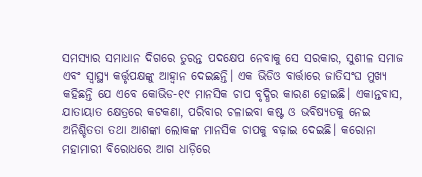ସମସ୍ୟାର ସମାଧାନ ଦିଗରେ ତୁରନ୍ତ ପଦକ୍ଷେପ ନେବାକୁ ସେ ସରକାର, ସୁଶୀଳ ସମାଜ ଏବଂ ସ୍ବାସ୍ଥ୍ୟ କର୍ତ୍ତୃପକ୍ଷଙ୍କୁ ଆହ୍ବାନ ଦେଇଛନ୍ତି। ଏକ ଭିଡିଓ ବାର୍ତ୍ତାରେ ଜାତିସଂଘ ମୁଖ୍ୟ କହିଛନ୍ତି ଯେ ଏବେ କୋଭିଡ-୧୯ ମାନସିକ ଚାପ ବୃଦ୍ଧିର କାରଣ ହୋଇଛି। ଏକାନ୍ତବାସ, ଯାତାୟାତ କ୍ଷେତ୍ରରେ କଟକଣା, ପରିବାର ଚଳାଇବା କଷ୍ଟ ଓ ଭବିଷ୍ୟତକୁ ନେଇ ଅନିଶ୍ଚିତତା ତଥା ଆଶଙ୍କା ଲୋକଙ୍କ ମାନସିକ ଚାପକୁ ବଢ଼ାଇ ଦେଇଛି। କରୋନା ମହାମାରୀ ବିରୋଧରେ ଆଗ ଧାଡ଼ିରେ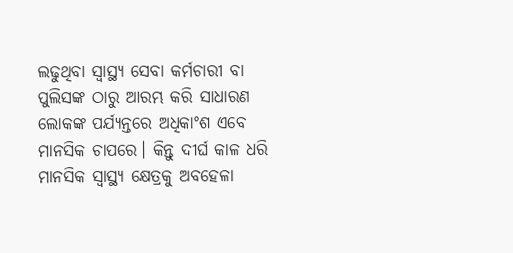ଲଢୁଥିବା ସ୍ବାସ୍ଥ୍ୟ ସେବା କର୍ମଚାରୀ ବା ପୁଲିସଙ୍କ ଠାରୁ ଆରମ୍ଭ କରି ସାଧାରଣ ଲୋକଙ୍କ ପର୍ଯ୍ୟନ୍ତରେ ଅଧିକାଂଶ ଏବେ ମାନସିକ ଚାପରେ। କିନ୍ତୁ ଦୀର୍ଘ କାଳ ଧରି ମାନସିକ ସ୍ବାସ୍ଥ୍ୟ କ୍ଷେତ୍ରକୁ ଅବହେଳା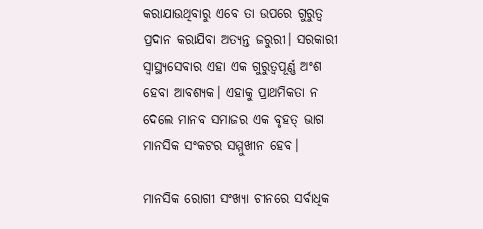କରାଯାଉଥିବାରୁ ଏବେ ତା ଉପରେ ଗୁରୁତ୍ବ ପ୍ରଦାନ କରାଯିବା ଅତ୍ୟନ୍ତ ଜରୁରୀ। ସରକାରୀ ସ୍ୱାସ୍ଥ୍ୟସେବାର ଏହା ଏକ ଗୁରୁତ୍ବପୂର୍ଣ୍ଣ ଅଂଶ ହେବା ଆବଶ୍ୟକ। ଏହାକୁ ପ୍ରାଥମିକତା ନ ଦେଲେ ମାନବ ସମାଜର ଏକ ବୃହତ୍‌ ଭାଗ ମାନସିକ ସଂକଟର ସମ୍ମୁଖୀନ ହେବ।

ମାନସିକ ରୋଗୀ ସଂଖ୍ୟା ‌ଚୀନରେ ସର୍ବାଧିକ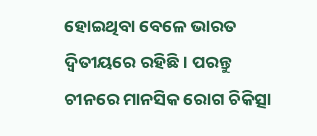ହୋଇଥିବା ବେଳେ ଭାରତ ଦ୍ବିତୀୟରେ ରହିଛି। ପରନ୍ତୁ ଚୀନରେ ମାନସିକ ରୋଗ ଚିକିତ୍ସା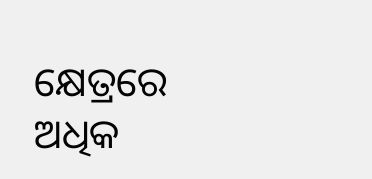କ୍ଷେତ୍ରରେ ଅଧିକ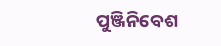ପୁଞ୍ଜିନିବେଶ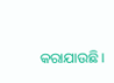କରାଯାଉଛି।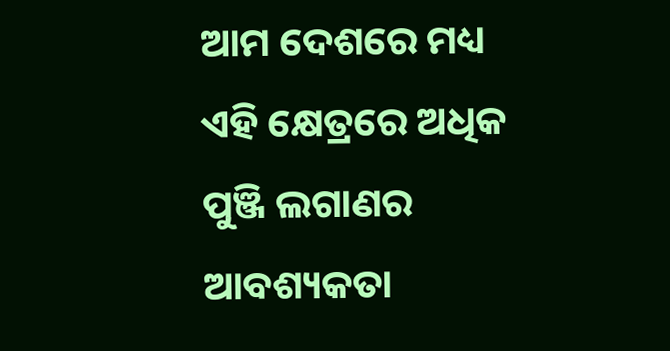ଆମ ଦେଶରେ ମଧ୍ୟ ଏହି କ୍ଷେତ୍ରରେ ଅଧିକ ପୁଞ୍ଜି ଲଗାଣର ଆବଶ୍ୟକତା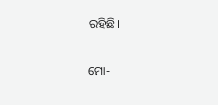ରହିଛି।

ମୋ-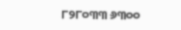୮୨୮୦୩୩ ୬୩୦୦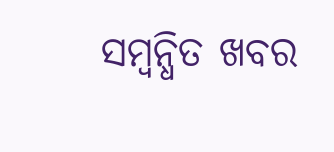ସମ୍ବନ୍ଧିତ ଖବର